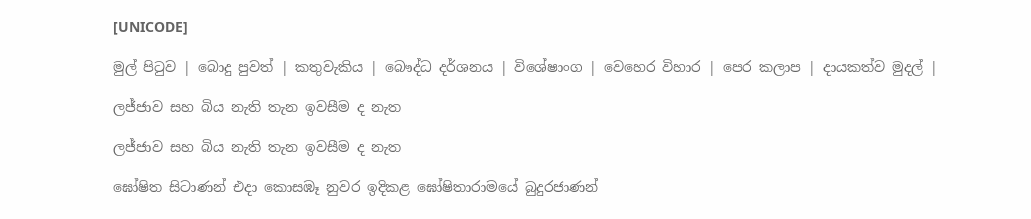[UNICODE]

මුල් පිටුව | බොදු පුවත් | කතුවැකිය | බෞද්ධ දර්ශනය | විශේෂාංග | වෙහෙර විහාර | පෙර කලාප | දායකත්ව මුදල් |

ලජ්ජාව සහ බිය නැති තැන ඉවසීම ද නැත

ලජ්ජාව සහ බිය නැති තැන ඉවසීම ද නැත

ඝෝෂිත සිටාණන් එදා කොසඹෑ නුවර ඉදිකළ ඝෝෂිතාරාමයේ බුදුරජාණන්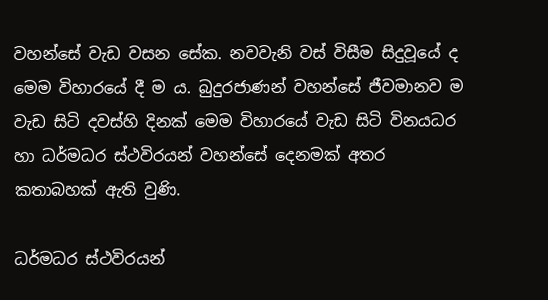වහන්සේ වැඩ වසන සේක. නවවැනි වස් විසීම සිදුවූයේ ද මෙම විහාරයේ දී ම ය. බුදුරජාණන් වහන්සේ ජීවමානව ම වැඩ සිටි දවස්හි දිනක් මෙම විහාරයේ වැඩ සිටි විනයධර හා ධර්මධර ස්ථවිරයන් වහන්සේ දෙනමක් අතර කතාබහක් ඇති වුණි.

ධර්මධර ස්ථවිරයන්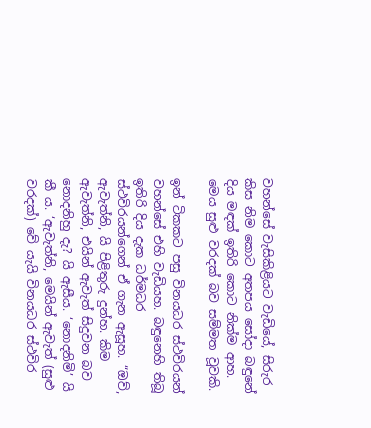වහන්සේ වැසිකිළියට වැඩියේ, සිරුර කිස නිම කොට අතපය සෝදා බඳුනේ දිය මඳක් ඉතිරි කොට නික්ම ආහ. මෙය සුළු වරදක් බව සම්මත වූවකි.

ඉන් ටිකකට පසු විනයධර ස්ථවිරයන් වහන්සේ එහි වැඩියහ. බඳුනෙහි තිබූ ඉතිරි දිය දැක ධර්මධර ස්ථවිරයන්ගෙන් ඒ ගැන ඇසූහ. “ඔව්, ඇවැත්නි, යි පිළිතුරු දුන්හ. කිම ඇවැත්නි, එයින් ඇවැත් සිදුවන බව නොදනිහු දැ? යි ඇසීය. ‘නොදනිමි’ යි කී ය. ‘ඇවැත්නි, මෙයින් ඇවැත් (සුළු වරදක්) වේ යැයි විනයධර ස්ථවිර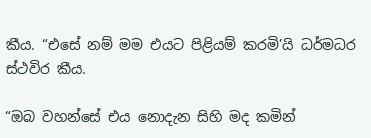කීය. “එසේ නම් මම එයට පිළියම් කරමි’යි ධර්මධර ස්ථවිර කීය.

“ඔබ වහන්සේ එය නොදැන සිහි මද කමින්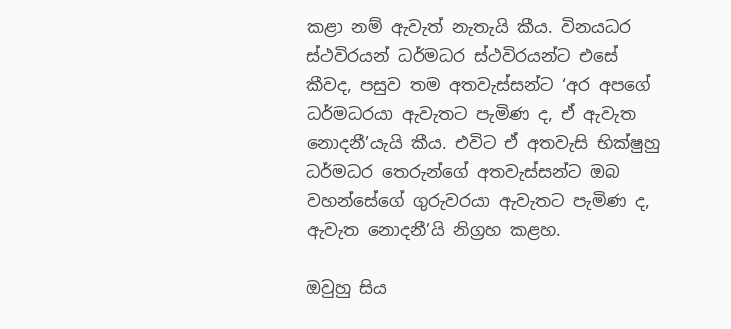කළා නම් ඇවැත් නැතැයි කීය. විනයධර ස්ථවිරයන් ධර්මධර ස්ථවිරයන්ට එසේ කීවද, පසුව තම අතවැස්සන්ට ‘අර අපගේ ධර්මධරයා ඇවැතට පැමිණ ද, ඒ ඇවැත නොදනී’යැයි කීය. එවිට ඒ අතවැසි භික්ෂුහු ධර්මධර තෙරුන්ගේ අතවැස්සන්ට ඔබ වහන්සේගේ ගුරුවරයා ඇවැතට පැමිණ ද, ඇවැත නොදනී’යි නිග්‍රහ කළහ.

ඔවුහු සිය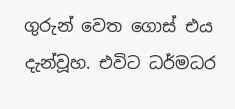ගුරුන් වෙත ගොස් එය දැන්වූහ. එවිට ධර්මධර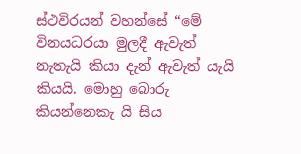ස්ථවිරයන් වහන්සේ “මේ විනයධරයා මුලදී ඇවැත් නැතැයි කියා දැන් ඇවැත් යැයි කියයි. මොහු බොරු කියන්නෙකැ යි සිය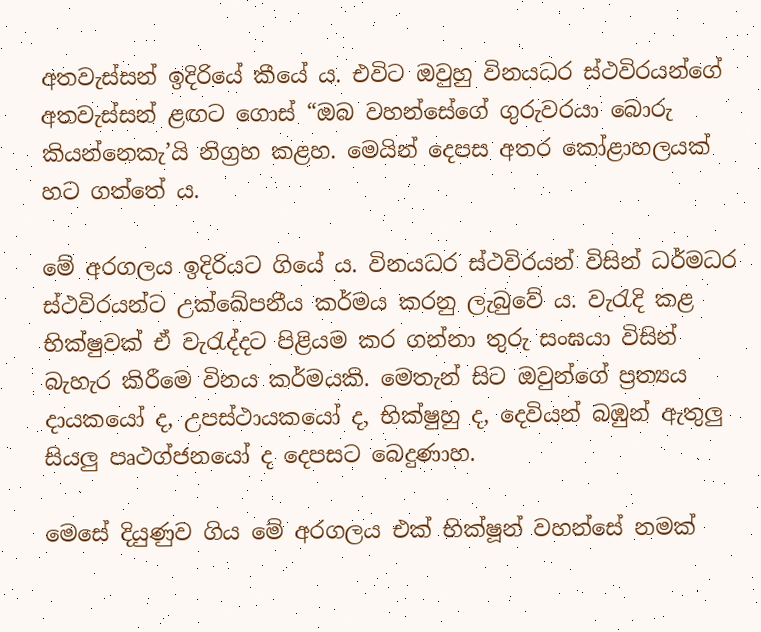අතවැස්සන් ඉදිරියේ කීයේ ය. එවිට ඔවුහු විනයධර ස්ථවිරයන්ගේ අතවැස්සන් ළඟට ගොස් “ඔබ වහන්සේගේ ගුරුවරයා බොරු කියන්නෙකැ’යි නිග්‍රහ කළහ. මෙයින් දෙපස අතර කෝළාහලයක් හට ගත්තේ ය.

මේ අරගලය ඉදිරියට ගියේ ය. විනයධර ස්ථවිරයන් විසින් ධර්මධර ස්ථවිරයන්ට උක්ඛේපනීය කර්මය කරනු ලැබුවේ ය. වැරැදි කළ භික්ෂුවක් ඒ වැරැද්දට පිළියම කර ගන්නා තුරු සංඝයා විසින් බැහැර කිරීමෙ විනය කර්මයකි. මෙතැන් සිට ඔවුන්ගේ ප්‍රත්‍යය දායකයෝ ද, උපස්ථායකයෝ ද, භික්ෂුහු ද, දෙවියන් බඹුන් ඇතුලු සියලු පෘථග්ජනයෝ ද දෙපසට බෙදුණාහ.

මෙසේ දියුණුව ගිය මේ අරගලය එක් භික්ෂූන් වහන්සේ නමක්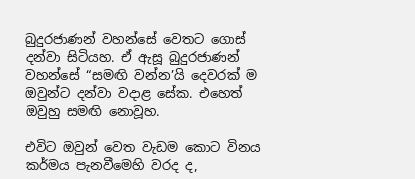බුදුරජාණන් වහන්සේ වෙතට ගොස් දන්වා සිටියහ. ඒ ඇසූ බුදුරජාණන් වහන්සේ “සමඟි වන්න’යි දෙවරක් ම ඔවුන්ට දන්වා වදාළ සේක. එහෙත් ඔවුහු සමඟි නොවූහ.

එවිට ඔවුන් වෙත වැඩම කොට විනය කර්මය පැනවීමෙහි වරද ද,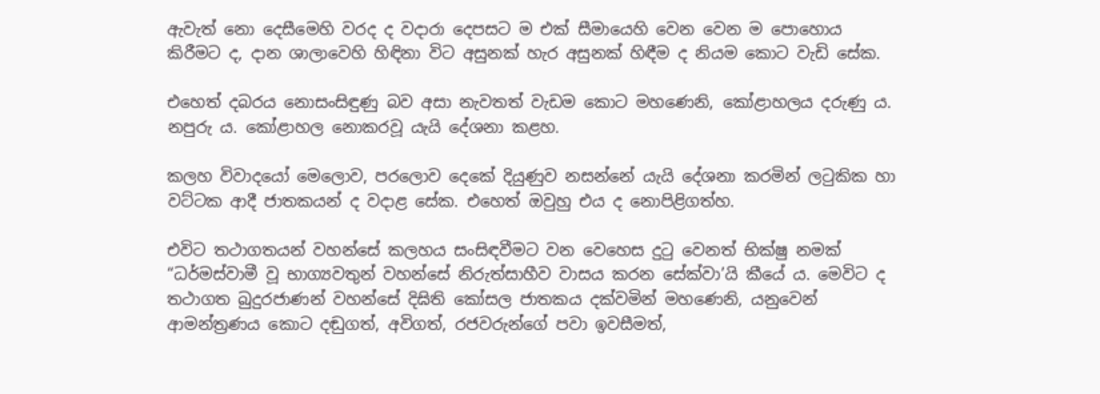ඇවැත් නො දෙසීමෙහි වරද ද වදාරා දෙපසට ම එක් සීමායෙහි වෙන වෙන ම පොහොය කිරීමට ද, දාන ශාලාවෙහි හිඳිනා විට අසුනක් හැර අසුනක් හිඳීම ද නියම කොට වැඩි සේක.

එහෙත් දබරය නොසංසිඳුණු බව අසා නැවතත් වැඩම කොට මහණෙනි, කෝළාහලය දරුණු ය. නපුරු ය. කෝළාහල නොකරවූ යැයි දේශනා කළහ.

කලහ විවාදයෝ මෙලොව, පරලොව දෙකේ දියුණුව නසන්නේ යැයි දේශනා කරමින් ලටුකික හා වට්ටක ආදී ජාතකයන් ද වදාළ සේක. එහෙත් ඔවුහු එය ද නොපිළිගත්හ.

එවිට තථාගතයන් වහන්සේ කලහය සංසිඳවීමට වන වෙහෙස දුටු වෙනත් භික්ෂු නමක් “ධර්මස්වාමී වූ භාග්‍යවතුන් වහන්සේ නිරුත්සාහීව වාසය කරන සේක්වා’යි කීයේ ය. මෙවිට ද තථාගත බුදුරජාණන් වහන්සේ දිඝිති කෝසල ජාතකය දක්වමින් මහණෙනි, යනුවෙන් ආමන්ත්‍රණය කොට දඬුගත්, අවිගත්, රජවරුන්ගේ පවා ඉවසීමත්,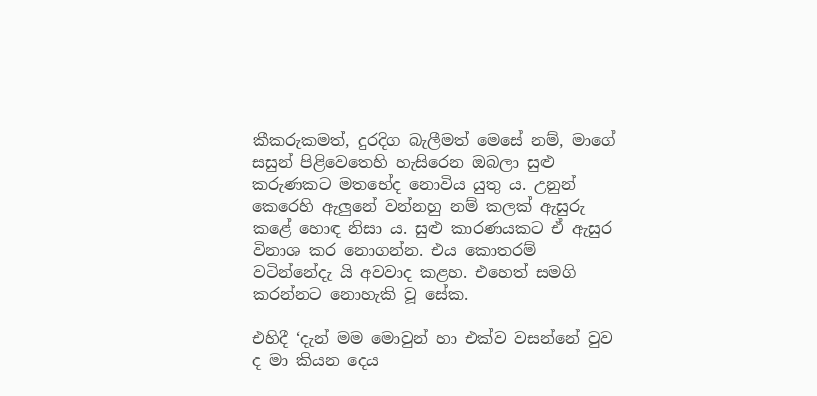කීකරුකමත්, දුරදිග බැලීමත් මෙසේ නම්, මාගේ සසුන් පිළිවෙතෙහි හැසිරෙන ඔබලා සුළු කරුණකට මතභේද නොවිය යුතු ය. උනුන් කෙරෙහි ඇලුනේ වන්නහු නම් කලක් ඇසුරු කළේ හොඳ නිසා ය. සුළු කාරණයකට ඒ ඇසුර විනාශ කර නොගන්න. එය කොතරම් වටින්නේදැ යි අවවාද කළහ. එහෙත් සමගි කරන්නට නොහැකි වූ සේක.

එහිදී ‘දැන් මම මොවුන් හා එක්ව වසන්නේ වුව ද මා කියන දෙය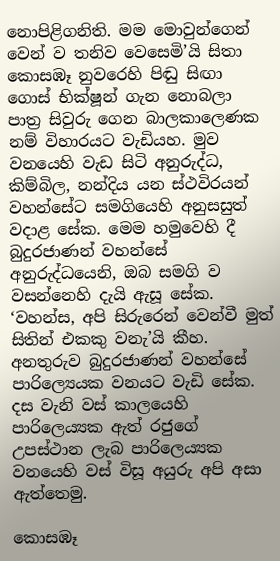නොපිළිගනිති. මම මොවුන්ගෙන් වෙන් ව තනිව වෙසෙමි’යි සිතා කොසඹෑ නුවරෙහි පිඬු සිඟා ගොස් භික්ෂූන් ගැන නොබලා පාත්‍ර සිවුරු ගෙන බාලකාලෙණක නම් විහාරයට වැඩියහ. මුව වනයෙහි වැඩ සිටි අනුරුද්ධ, කිම්බිල, නන්දිය යන ස්ථවිරයන් වහන්සේට සමගියෙහි අනුසසුත් වදාළ සේක. මෙම හමුවෙහි දී බුදුරජාණන් වහන්සේ අනුරුද්ධයෙනි, ඔබ සමගි ව වසන්නෙහි දැයි ඇසූ සේක. ‘වහන්ස, අපි සිරුරෙන් වෙන්වී මුත් සිතින් එකකු වනැ’යි කීහ. අනතුරුව බුදුරජාණන් වහන්සේ පාරිල්‍යෙයක වනයට වැඩි සේක. දස වැනි වස් කාලයෙහි පාරිලෙය්‍යක ඇත් රජුගේ උපස්ථාන ලැබ පාරිලෙය්‍යක වනයෙහි වස් විසූ අයුරු අපි අසා ඇත්තෙමු.

කොසඹෑ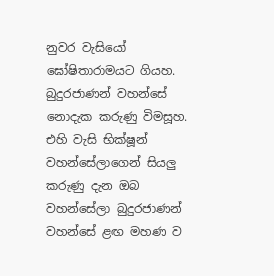නුවර වැසියෝ ඝෝෂිතාරාමයට ගියහ. බුදුරජාණන් වහන්සේ නොදැක කරුණු විමසූහ. එහි වැසි භික්ෂූන් වහන්සේලාගෙන් සියලු කරුණු දැන ඔබ වහන්සේලා බුදුරජාණන් වහන්සේ ළඟ මහණ ව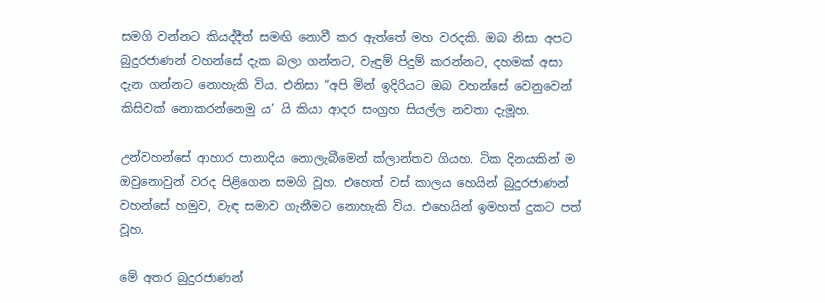සමගි වන්නට කියද්දීත් සමඟි නොවී කර ඇත්තේ මහ වරදකි. ඔබ නිසා අපට බුදුරජාණන් වහන්සේ දැක බලා ගන්නට, වැඳුම් පිදුම් කරන්නට, දහමක් අසා දැන ගන්නට නොහැකි විය. එනිසා “අපි මින් ඉදිරියට ඔබ වහන්සේ වෙනුවෙන් කිසිවක් නොකරන්නෙමු ය’ යි කියා ආදර සංග්‍රහ සියල්ල නවතා දැමූහ.

උන්වහන්සේ ආහාර පානාදිය නොලැබීමෙන් ක්ලාන්තව ගියහ. ටික දිනයකින් ම ඔවුනොවුන් වරද පිළිගෙන සමගි වූහ. එහෙත් වස් කාලය හෙයින් බුදුරජාණන් වහන්සේ හමුව, වැඳ සමාව ගැනීමට නොහැකි විය. එහෙයින් ඉමහත් දුකට පත් වූහ.

මේ අතර බුදුරජාණන්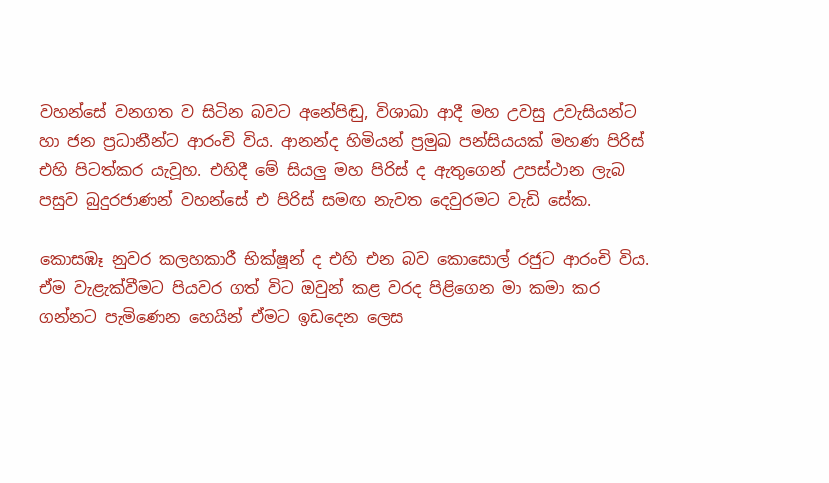වහන්සේ වනගත ව සිටින බවට අනේපිඬු, විශාඛා ආදී මහ උවසු උවැසියන්ට හා ජන ප්‍රධානීන්ට ආරංචි විය. ආනන්ද හිමියන් ප්‍රමුඛ පන්සියයක් මහණ පිරිස් එහි පිටත්කර යැවූහ. එහිදී මේ සියලු මහ පිරිස් ද ඇතුගෙන් උපස්ථාන ලැබ පසුව බුදුරජාණන් වහන්සේ එ පිරිස් සමඟ නැවත දෙවුරමට වැඩි සේක.

කොසඹෑ නුවර කලහකාරී භික්ෂූන් ද එහි එන බව කොසොල් රජුට ආරංචි විය. ඒම වැළැක්වීමට පියවර ගත් විට ඔවුන් කළ වරද පිළිගෙන මා කමා කර ගන්නට පැමිණෙන හෙයින් ඒමට ඉඩදෙන ලෙස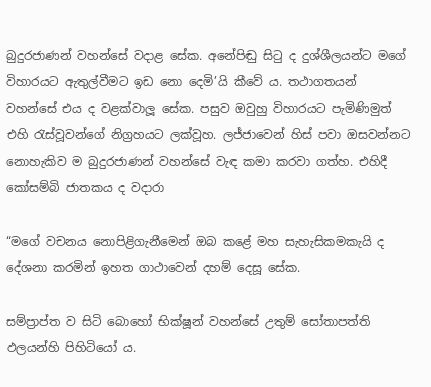බුදුරජාණන් වහන්සේ වදාළ සේක. අනේපිඬු සිටු ද දුශ්ශීලයන්ට මගේ විහාරයට ඇතුල්වීමට ඉඩ නො දෙමි’යි කීවේ ය. තථාගතයන් වහන්සේ එය ද වළක්වාලූ සේක. පසුව ඔවුහු විහාරයට පැමිණිමුත් එහි රැස්වූවන්ගේ නිග්‍රහයට ලක්වූහ. ලජ්ජාවෙන් හිස් පවා ඔසවන්නට නොහැකිව ම බුදුරජාණන් වහන්සේ වැඳ කමා කරවා ගත්හ. එහිදී කෝසම්බි ජාතකය ද වදාරා

“මගේ වචනය නොපිළිගැනීමෙන් ඔබ කළේ මහ සැහැසිකමකැයි ද දේශනා කරමින් ඉහත ගාථාවෙන් දහම් දෙසූ සේක.

සම්ප්‍රාප්ත ව සිටි බොහෝ භික්ෂූන් වහන්සේ උතුම් සෝතාපත්ති ඵලයන්හි පිහිටියෝ ය.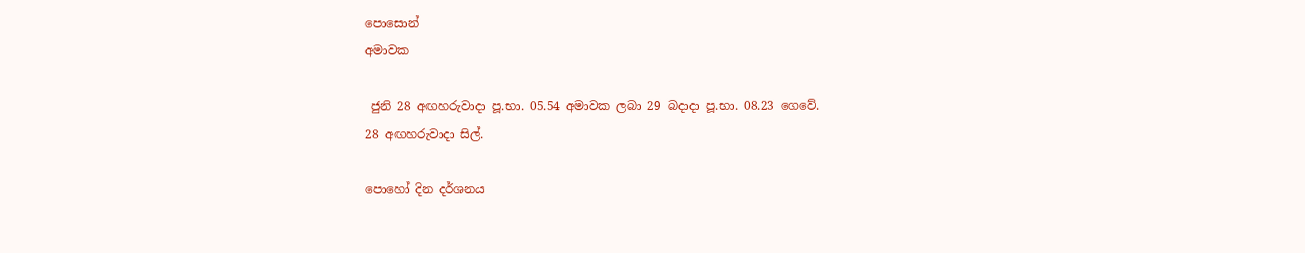පොසොන්
අමාවක

 ජුනි 28 අඟහරුවාදා පූ.භා. 05.54 අමාවක ලබා 29 බදාදා පූ.භා. 08.23 ගෙවේ.
28 අඟහරුවාදා සිල්.

පොහෝ දින දර්ශනය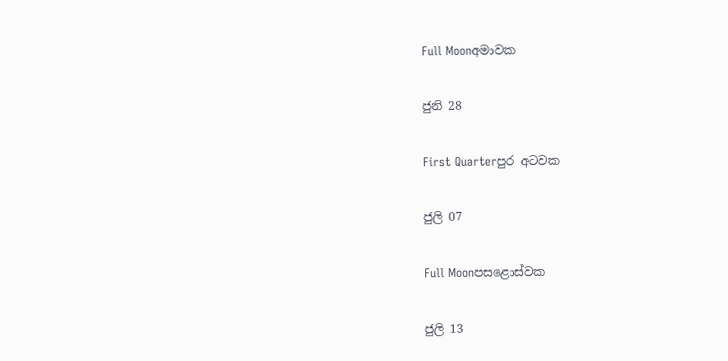Full Moonඅමාවක

ජුනි 28

First Quarterපුර අටවක

ජුලි 07

Full Moonපසළොස්වක

ජුලි 13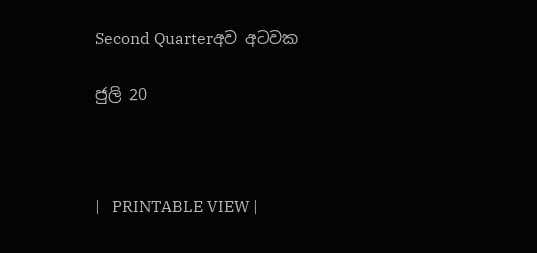Second Quarterඅව අටවක

ජුලි 20



|   PRINTABLE VIEW |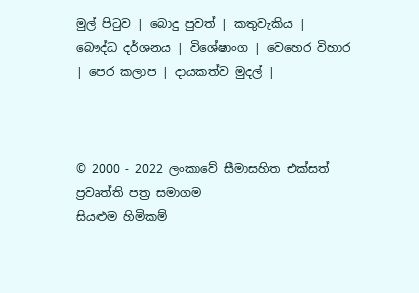මුල් පිටුව | බොදු පුවත් | කතුවැකිය | බෞද්ධ දර්ශනය | විශේෂාංග | වෙහෙර විහාර | පෙර කලාප | දායකත්ව මුදල් |



© 2000 - 2022 ලංකාවේ සීමාසහිත එක්සත් ප්‍රවෘත්ති පත්‍ර සමාගම
සියළුම හිමිකම්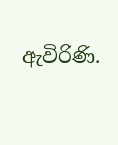ඇවිරිණි.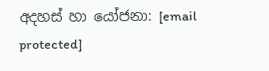අදහස් හා යෝජනා: [email protected]